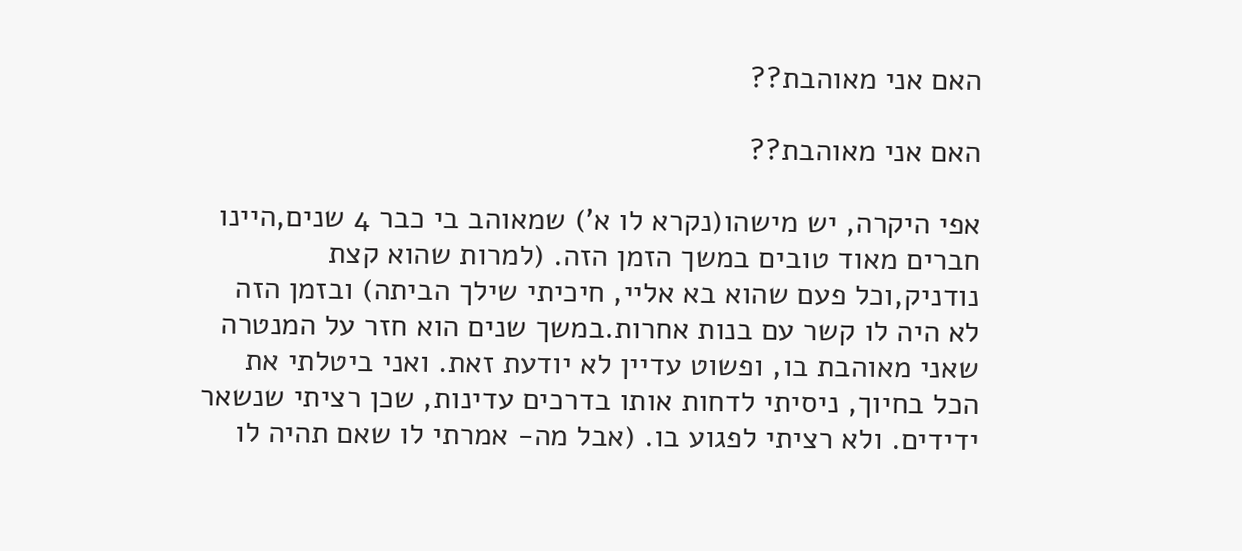האם אני מאוהבת??

האם אני מאוהבת??

אפי היקרה, יש מישהו(נקרא לו א') שמאוהב בי כבר 4 שנים,היינו חברים מאוד טובים במשך הזמן הזה. (למרות שהוא קצת נודניק,וכל פעם שהוא בא אליי, חיכיתי שילך הביתה) ובזמן הזה לא היה לו קשר עם בנות אחרות.במשך שנים הוא חזר על המנטרה שאני מאוהבת בו, ופשוט עדיין לא יודעת זאת. ואני ביטלתי את הכל בחיוך, ניסיתי לדחות אותו בדרכים עדינות, שכן רציתי שנשאר ידידים. ולא רציתי לפגוע בו. (אבל מה- אמרתי לו שאם תהיה לו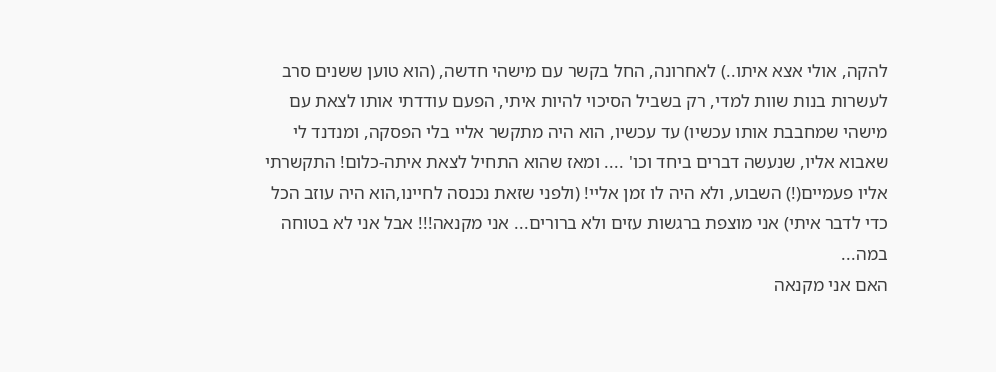להקה, אולי אצא איתו..) לאחרונה, החל בקשר עם מישהי חדשה, (הוא טוען ששנים סרב לעשרות בנות שוות למדי, רק בשביל הסיכוי להיות איתי, הפעם עודדתי אותו לצאת עם מישהי שמחבבת אותו עכשיו) עד עכשיו, הוא היה מתקשר אליי בלי הפסקה, ומנדנד לי שאבוא אליו, שנעשה דברים ביחד וכו' .... ומאז שהוא התחיל לצאת איתה-כלום! התקשרתי אליו פעמיים(!) השבוע, ולא היה לו זמן אליי! (ולפני שזאת נכנסה לחיינו,הוא היה עוזב הכל כדי לדבר איתי) אני מוצפת ברגשות עזים ולא ברורים... אני מקנאה!!! אבל אני לא בטוחה במה...
האם אני מקנאה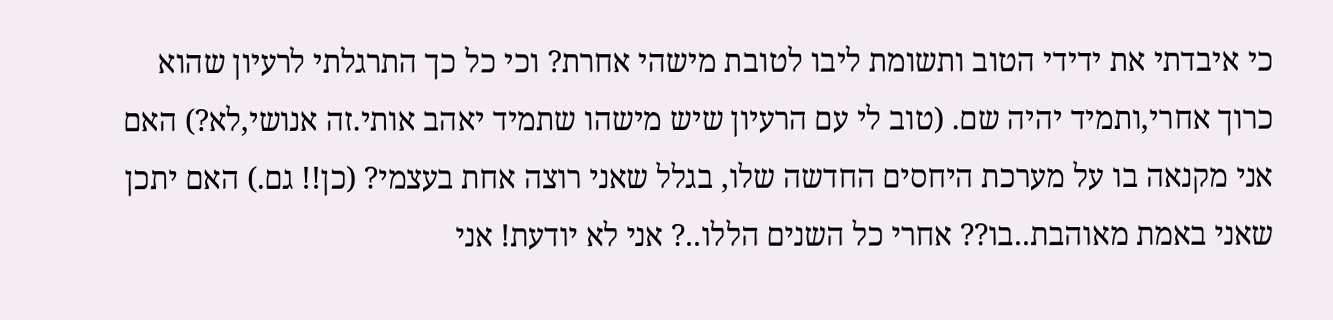כי איבדתי את ידידי הטוב ותשומת ליבו לטובת מישהי אחרת? וכי כל כך התרגלתי לרעיון שהוא כרוך אחרי,ותמיד יהיה שם. (טוב לי עם הרעיון שיש מישהו שתמיד יאהב אותי.זה אנושי,לא?) האם אני מקנאה בו על מערכת היחסים החדשה שלו, בגלל שאני רוצה אחת בעצמי? (כן!! גם.) האם יתכן שאני באמת מאוהבת..בו?? אחרי כל השנים הללו..? אני לא יודעת! אני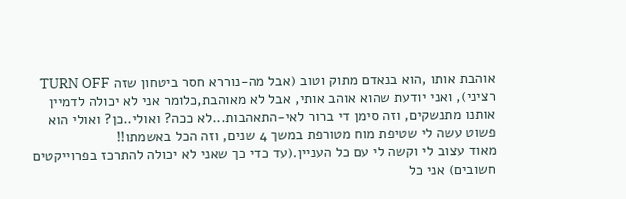אוהבת אותו ,הוא בנאדם מתוק וטוב (אבל מה-נוררא חסר ביטחון שזה TURN OFF רציני), ואני יודעת שהוא אוהב אותי, אבל לא מאוהבת,כלומר אני לא יכולה לדמיין אותנו מתנשקים, וזה סימן די ברור לאי-התאהבות...לא ככה? ואולי..כן? ואולי הוא פשוט עשה לי שטיפת מוח מטורפת במשך 4 שנים, וזה הכל באשמתו!!
מאוד עצוב לי וקשה לי עם כל העניין.(עד כדי כך שאני לא יכולה להתרכז בפרוייקטים חשובים) אני כל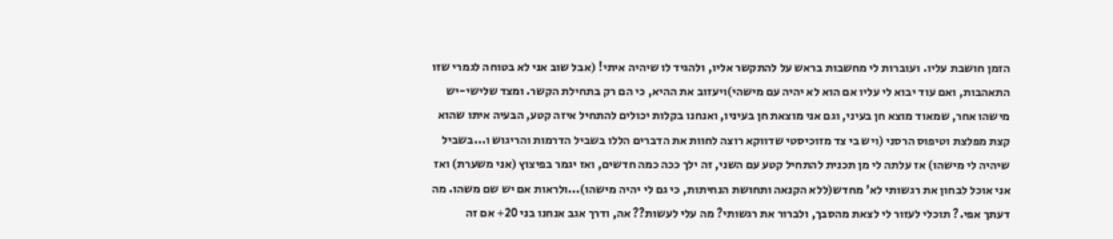הזמן חושבת עליו. ועוברות לי מחשבות בראש על להתקשר אליו, ולהגיד לו שיהיה איתי! (אבל שוב אני לא בטוחה לגמרי שזו התאהבות, ואם עוד יבוא לי עליו אם הוא לא יהיה עם מישהי)ויעזוב את ההיא, כי הם רק בתחילת הקשר. ומצד שלישי-יש מישהו אחר, שמאוד מוצא חן בעיני, וגם אני מוצאת חן בעיניו, ואנחנו בקלות יכולים להתחיל איזה קטע, הבעיה איתו שהוא קצת מפלצת וטיפוס הרסני (ויש בי צד מזוכיסטי שדווקא רוצה לחוות את הדברים הללו בשביל הדרמות והריגוש ו...בשביל שיהיה לי מישהו) אז עלתה לי מן תכנית להתחיל קטע עם השני, זה ילך ככה כמה חדשים, ואז יגמר בפיצוץ (אני משערת) ואז אני אוכל לבחון את רגשותי לא' מחדש(ללא הקנאה ותחושת הנחיתות, כי גם לי יהיה מישהו)...ולראות אם יש שם משהו. מה דעתך אפי.? תוכלי לעזור לי לצאת מהסבך, ולברור את רגשותי? מה עלי לעשות?? אה, ודרך אגב אנחנו בני 20+ אם זה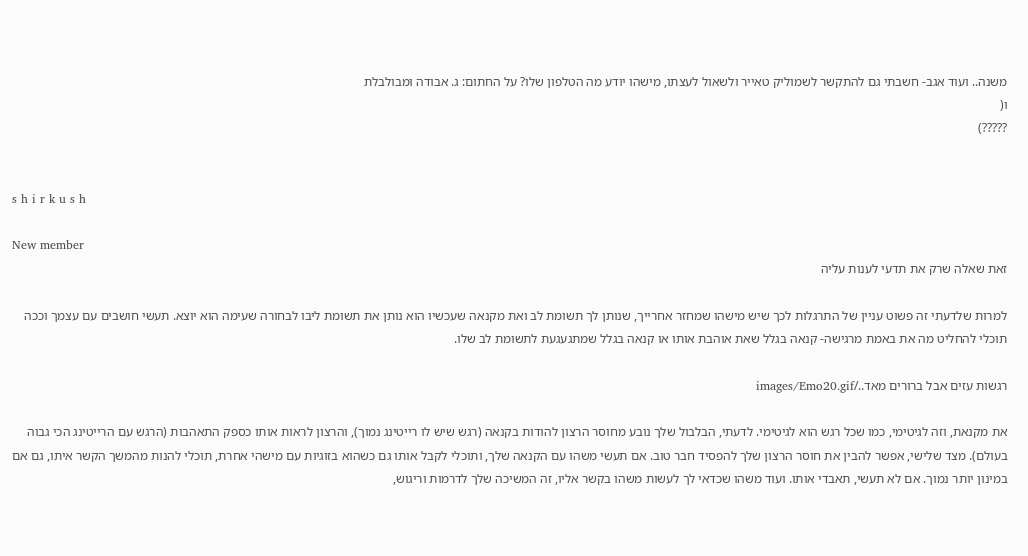משנה.. ועוד אגב- חשבתי גם להתקשר לשמוליק טאייר ולשאול לעצתו, מישהו יודע מה הטלפון שלו? על החתום: ג. אבודה ומבולבלת
ו(
?????)


s h i r k u s h

New member
זאת שאלה שרק את תדעי לענות עליה

למרות שלדעתי זה פשוט עניין של התרגלות לכך שיש מישהו שמחזר אחרייך, שנותן לך תשומת לב ואת מקנאה שעכשיו הוא נותן את תשומת ליבו לבחורה שעימה הוא יוצא. תעשי חושבים עם עצמך וככה תוכלי להחליט מה את באמת מרגישה- קנאה בגלל שאת אוהבת אותו או קנאה בגלל שמתגעגעת לתשומת לב שלו.

רגשות עזים אבל ברורים מאד../images/Emo20.gif

את מקנאת, וזה לגיטימי, כמו שכל רגש הוא לגיטימי. לדעתי, הבלבול שלך נובע מחוסר הרצון להודות בקנאה (רגש שיש לו רייטינג נמוך), והרצון לראות אותו כספק התאהבות (הרגש עם הרייטינג הכי גבוה בעולם). מצד שלישי, אפשר להבין את חוסר הרצון שלך להפסיד חבר טוב. אם תעשי משהו עם הקנאה שלך, ותוכלי לקבל אותו גם כשהוא בזוגיות עם מישהי אחרת, תוכלי להנות מהמשך הקשר איתו, גם אם במינון יותר נמוך. אם לא תעשי, תאבדי אותו. ועוד משהו שכדאי לך לעשות משהו בקשר אליו, זה המשיכה שלך לדרמות וריגוש,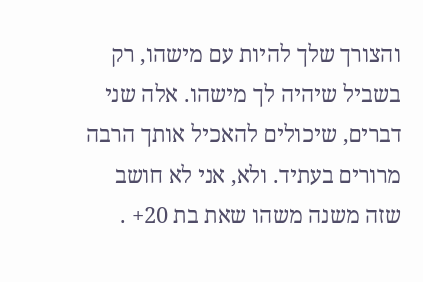והצורך שלך להיות עם מישהו, רק בשביל שיהיה לך מישהו. אלה שני דברים, שיכולים להאכיל אותך הרבה מרורים בעתיד. ולא, אני לא חושב שזה משנה משהו שאת בת 20+ .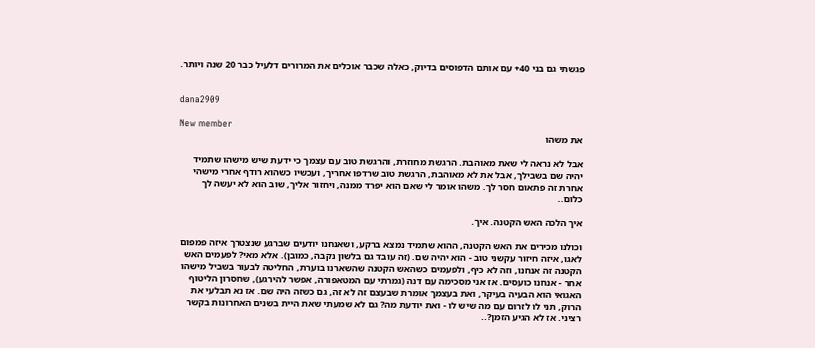פגשתי גם בני 40+ עם אותם הדפוסים בדיוק, כאלה שכבר אוכלים את המרורים דלעיל כבר 20 שנה ויותר.


dana2909

New member
את משהו

אבל לא נראה לי שאת מאוהבת. הרגשת מחוזרת, והרגשת טוב עם עצמך כי ידעת שיש מישהו שתמיד יהיה שם בשבילך, אבל את לא מאוהבת, הרגשת טוב שרדפו אחריך, ועכשיו כשהוא רודף אחרי מישהי אחרת זה פתאום חסר לך. משהו אומר לי שאם הוא יפרד ממנה, ויחזור אליך, שוב הוא לא יעשה לך כלום..

איך הלכה האש הקטנה. איך.

וכולנו מכירים את האש הקטנה, ההוא שתמיד נמצא ברקע, ושאנחנו יודעים שברגע שנצטרך איזה פמפום לאגו, איזה חיזור עקשני טוב - הוא יהיה שם. (זה עובד גם בלשון נקבה, כמובן). אלא מאי? לפעמים האש הקטנה זה אנחנו, וזה לא כיף, ולפעמים כשהאש הקטנה שהשארנו בוערת, החליטה לבעור בשביל מישהו אחר - אנחנו כועסים. אז אני מסכימה עם דנה (גמרתי עם המטאפורה, אפשר להירגע), שחסרון הליטוף האגואי הוא הבעיה בעיקר, ואת בעצמך אומרת שבעצם זה לא זה, גם כשזה היה שם. אז נא תבלעי את הרוק, תני לו לזרום עם מה שיש לו - ואת יודעת מה? גם לא שמעתי שאת היית בשנים האחרונות בקשר רציני. אז לא הגיע הזמן?..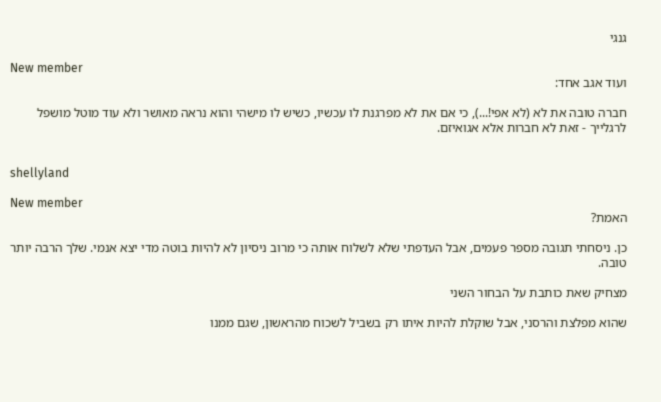גנגי

New member
ועוד אגב אחד:

חברה טובה את לא (לא אפי!...), כי אם את לא מפרגנת לו עכשיו, כשיש לו מישהי והוא נראה מאושר ולא עוד מוטל מושפל לרגלייך - זאת לא חברות אלא אגואיזם.


shellyland

New member
האמת?

כן. ניסחתי תגובה מספר פעמים, אבל העדפתי שלא לשלוח אותה כי מרוב ניסיון לא להיות בוטה מדי יצא אנמי. שלך הרבה יותר טובה.

מצחיק שאת כותבת על הבחור השני

שהוא מפלצת והרסני, אבל שוקלת להיות איתו רק בשביל לשכוח מהראשון, שגם ממנו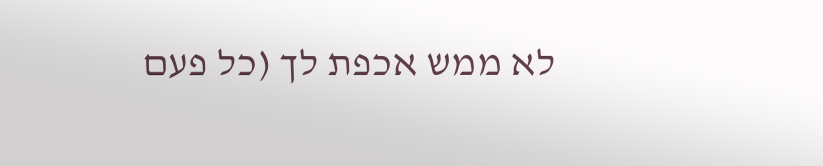לא ממש אכפת לך (כל פעם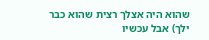שהוא היה אצלך רצית שהוא כבר ילך) אבל עכשיו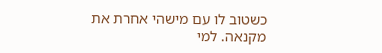כשטוב לו עם מישהי אחרת את מקנאה. למי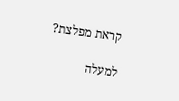קראת מפלצת?

למעלה